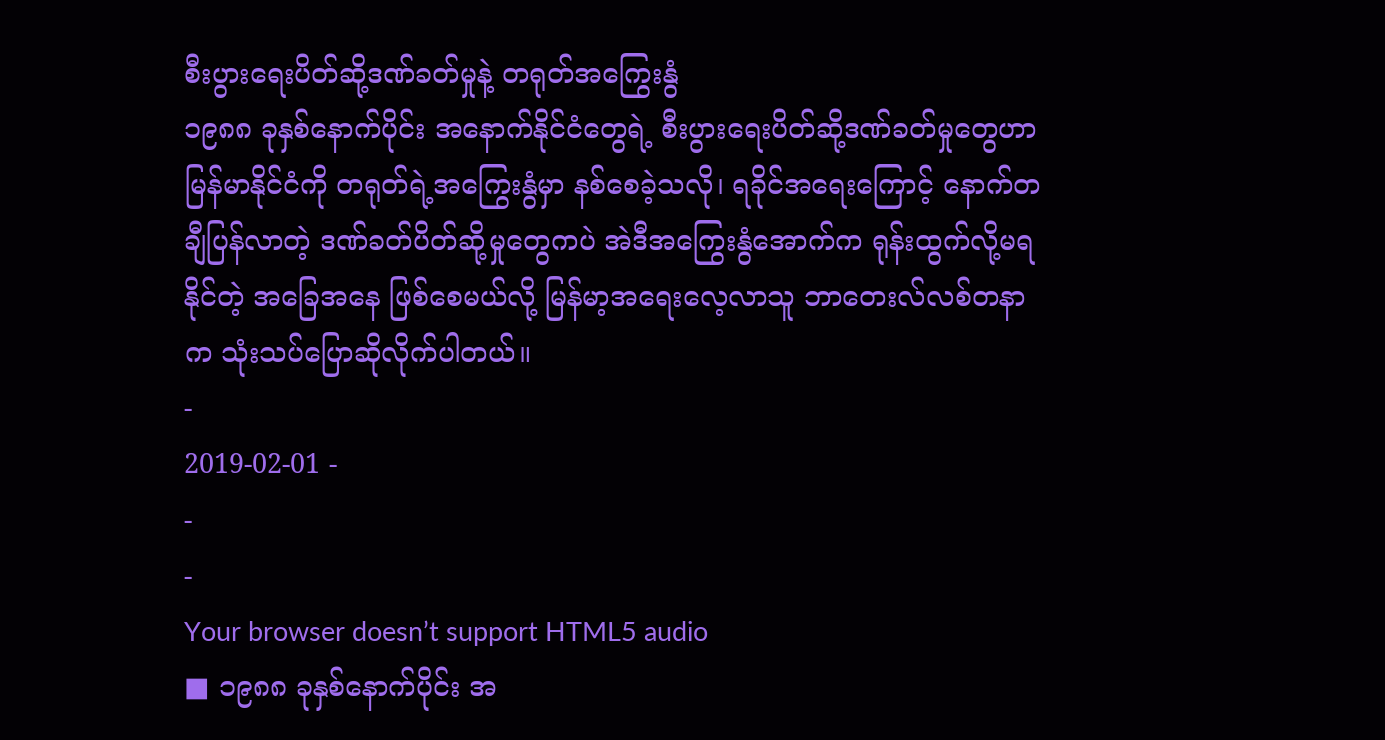စီးပွားရေးပိတ်ဆို့ဒဏ်ခတ်မှုနဲ့ တရုတ်အကြွေးနွံ
၁၉၈၈ ခုနှစ်နောက်ပိုင်း အနောက်နိုင်ငံတွေရဲ့ စီးပွားရေးပိတ်ဆို့ဒဏ်ခတ်မှုတွေဟာ မြန်မာနိုင်ငံကို တရုတ်ရဲ့အကြွေးနွံမှာ နစ်စေခဲ့သလို၊ ရခိုင်အရေးကြောင့် နောက်တချီပြန်လာတဲ့ ဒဏ်ခတ်ပိတ်ဆို့မှုတွေကပဲ အဲဒီအကြွေးနွံအောက်က ရုန်းထွက်လို့မရနိုင်တဲ့ အခြေအနေ ဖြစ်စေမယ်လို့ မြန်မာ့အရေးလေ့လာသူ ဘာတေးလ်လစ်တနာက သုံးသပ်ပြောဆိုလိုက်ပါတယ်။
-
2019-02-01 -
-
-
Your browser doesn’t support HTML5 audio
■ ၁၉၈၈ ခုနှစ်နောက်ပိုင်း အ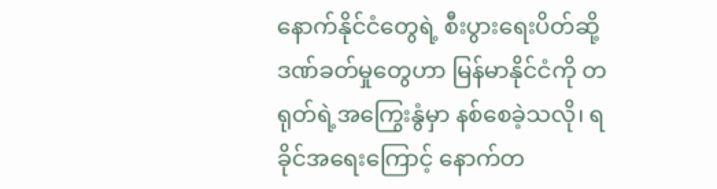နောက်နိုင်ငံတွေရဲ့ စီးပွားရေးပိတ်ဆို့ဒဏ်ခတ်မှုတွေဟာ မြန်မာနိုင်ငံကို တရုတ်ရဲ့အကြွေးနွံမှာ နစ်စေခဲ့သလို၊ ရခိုင်အရေးကြောင့် နောက်တ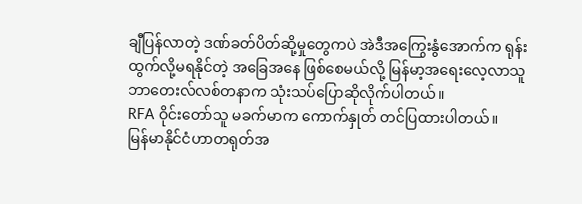ချီပြန်လာတဲ့ ဒဏ်ခတ်ပိတ်ဆို့မှုတွေကပဲ အဲဒီအကြွေးနွံအောက်က ရုန်းထွက်လို့မရနိုင်တဲ့ အခြေအနေ ဖြစ်စေမယ်လို့ မြန်မာ့အရေးလေ့လာသူ ဘာတေးလ်လစ်တနာက သုံးသပ်ပြောဆိုလိုက်ပါတယ်။
RFA ဝိုင်းတော်သူ မခက်မာက ကောက်နှုတ် တင်ပြထားပါတယ်။
မြန်မာနိုင်ငံဟာတရုတ်အ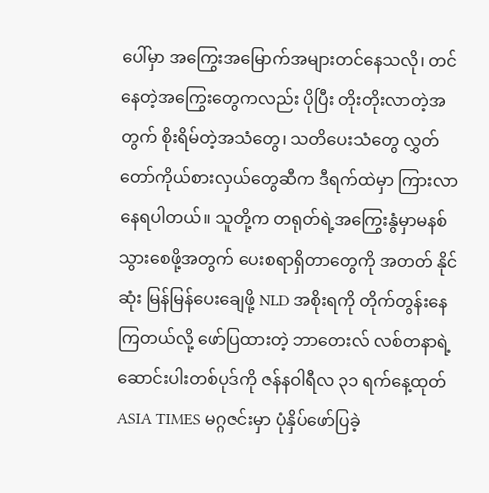ပေါ်မှာ အကြွေးအမြောက်အများတင်နေသလို၊ တင်နေတဲ့အကြွေးတွေကလည်း ပိုပြီး တိုးတိုးလာတဲ့အတွက် စိုးရိမ်တဲ့အသံတွေ၊ သတိပေးသံတွေ လွှတ်တော်ကိုယ်စားလှယ်တွေဆီက ဒီရက်ထဲမှာ ကြားလာနေရပါတယ်။ သူတို့က တရုတ်ရဲ့အကြွေးနွံမှာမနစ်သွားစေဖို့အတွက် ပေးစရာရှိတာတွေကို အတတ် နိုင်ဆုံး မြန်မြန်ပေးချေဖို့ NLD အစိုးရကို တိုက်တွန်းနေကြတယ်လို့ ဖော်ပြထားတဲ့ ဘာတေးလ် လစ်တနာရဲ့ ဆောင်းပါးတစ်ပုဒ်ကို ဇန်နဝါရီလ ၃၁ ရက်နေ့ထုတ် ASIA TIMES မဂ္ဂဇင်းမှာ ပုံနှိပ်ဖော်ပြခဲ့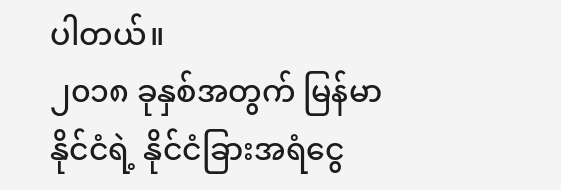ပါတယ်။
၂၀၁၈ ခုနှစ်အတွက် မြန်မာနိုင်ငံရဲ့ နိုင်ငံခြားအရံငွေ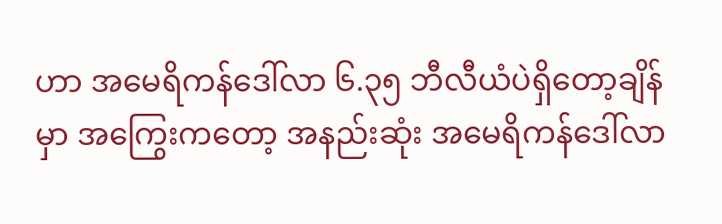ဟာ အမေရိကန်ဒေါ်လာ ၆.၃၅ ဘီလီယံပဲရှိတော့ချိန်မှာ အကြွေးကတော့ အနည်းဆုံး အမေရိကန်ဒေါ်လာ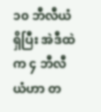၁၀ ဘီလီယံရှိပြီး အဲဒီထဲက ၄ ဘီလီယံဟာ တ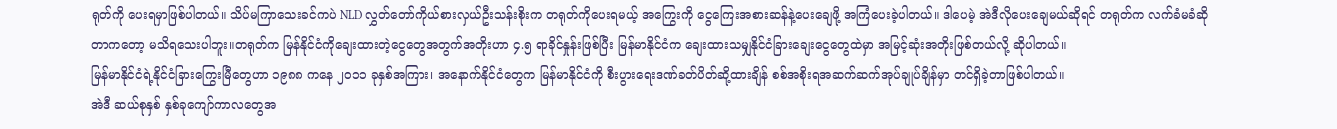ရုတ်ကို ပေးရမှာဖြစ်ပါတယ်။ သိပ်မကြာသေးခင်ကပဲ NLD လွှတ်တော်ကိုယ်စားလှယ်ဦးသန်းစိုးက တရုတ်ကိုပေးရမယ့် အကြွေးကို ငွေကြေးအစားဆန်နဲ့ပေးချေဖို့ အကြံပေးခဲ့ပါတယ်။ ဒါပေမဲ့ အဲဒီလိုပေးချေမယ်ဆိုရင် တရုတ်က လက်ခံမခံဆိုတာကတော့ မသိရသေးပါဘူး။တရုတ်က မြန်နိုင်ငံကိုချေးထားတဲ့ငွေတွေအတွက်အတိုးဟာ ၄.၅ ရာခိုင်နှုန်းဖြစ်ပြီး မြန်မာနိုင်ငံက ချေးထားသမျှနိုင်ငံခြားချေးငွေတွေထဲမှာ အမြင့်ဆုံးအတိုးဖြစ်တယ်လို့ ဆိုပါတယ်။
မြန်မာနိုင်ငံရဲ့နိုင်ငံခြားကြွေးမြီတွေဟာ ၁၉၈၈ ကနေ ၂၀၁၁ ခုနှစ်အကြား၊ အနောက်နိုင်ငံတွေက မြန်မာနိုင်ငံကို စီးပွားရေးဒဏ်ခတ်ပိတ်ဆို့ထားချိန် စစ်အစိုးရအဆက်ဆက်အုပ်ချုပ်ချိန်မှာ တင်ရှိခဲ့တာဖြစ်ပါတယ်။
အဲဒီ ဆယ်စုနှစ် နှစ်ခုကျော်ကာလတွေအ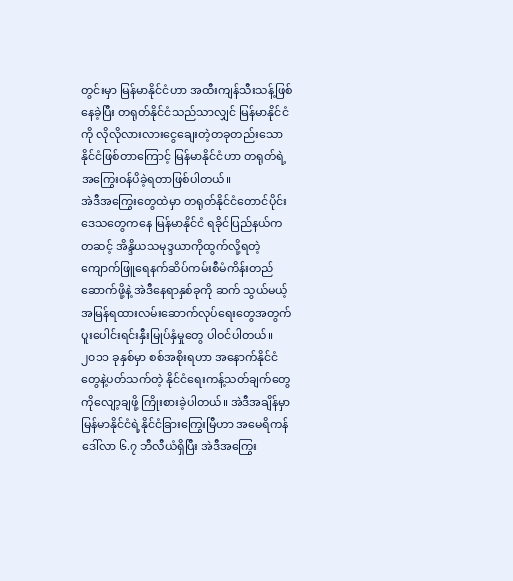တွင်းမှာ မြန်မာနိုင်ငံဟာ အထီးကျန်သီးသန့်ဖြစ်နေခဲ့ပြီး တရုတ်နိုင်ငံသည်သာလျှင် မြန်မာနိုင်ငံကို လိုလိုလားလားငွေချေးတဲ့တခုတည်းသောနိုင်ငံဖြစ်တာကြောင့် မြန်မာနိုင်ငံဟာ တရုတ်ရဲ့အကြွေးဝန်ပိခဲ့ရတာဖြစ်ပါတယ်။
အဲဒီအကြွေးတွေထဲမှာ တရုတ်နိုင်ငံတောင်ပိုင်းဒေသတွေကနေ မြန်မာနိုင်ငံ ရခိုင်ပြည်နယ်ကတဆင့် အိန္ဒိယသမုဒ္ဒယာကိုထွက်လို့ရတဲ့ ကျောက်ဖြူရေနက်ဆိပ်ကမ်းစီမံကိန်းတည်ဆောက်ဖို့နဲ့ အဲဒီနေရာနှစ်ခုကို ဆက် သွယ်မယ့် အမြန်ရထားလမ်းဆောက်လုပ်ရေးတွေအတွက် ပူးပေါင်းရင်းနှီးမြုပ်နှံမှုတွေ ပါဝင်ပါတယ်။
၂၀၁၁ ခုနှစ်မှာ စစ်အစိုးရဟာ အနောက်နိုင်ငံတွေနဲ့ပတ်သက်တဲ့ နိုင်ငံရေးကန့်သတ်ချက်တွေကိုလျော့ချဖို့ ကြိုးစားခဲ့ပါတယ်။ အဲဒီအချိန်မှာ မြန်မာနိုင်ငံရဲ့နိုင်ငံခြားကြွေးမြီဟာ အမေရိကန်ဒေါ်လာ ၆.၇ ဘီလီယံရှိပြီး အဲဒီအကြွေး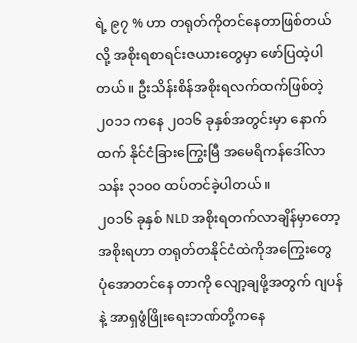ရဲ့ ၉၇ % ဟာ တရုတ်ကိုတင်နေတာဖြစ်တယ်လို့ အစိုးရစာရင်းဇယားတွေမှာ ဖော်ပြထဲ့ပါတယ်။ ဦးသိန်းစိန်အစိုးရလက်ထက်ဖြစ်တဲ့ ၂၀၁၁ ကနေ ၂၀၁၆ ခုနှစ်အတွင်းမှာ နောက်ထက် နိုင်ငံခြားကြွေးမြီ အမေရိကန်ဒေါ်လာ သန်း ၃၁၀၀ ထပ်တင်ခဲ့ပါတယ်။
၂၀၁၆ ခုနှစ် NLD အစိုးရတက်လာချိန်မှာတော့ အစိုးရဟာ တရုတ်တနိုင်ငံထဲကိုအကြွေးတွေ ပုံအောတင်နေ တာကို လျော့ချဖို့အတွက် ဂျပန်နဲ့ အာရှဖွံဖြိုးရေးဘဏ်တို့ကနေ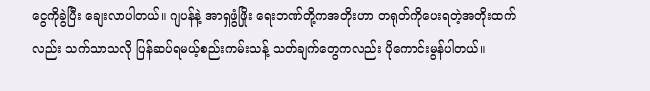ငွေကိုခွဲပြီး ချေးလာပါတယ်။ ဂျပန်နဲ့ အာရှဖွံဖြိုး ရေးဘဏ်တို့ကအတိုးဟာ တရုတ်ကိုပေးရတဲ့အတိုးထက်လည်း သက်သာသလို ပြန်ဆပ်ရမယ့်စည်းကမ်းသန့် သတ်ချက်တွေကလည်း ပိုကောင်းမွန်ပါတယ်။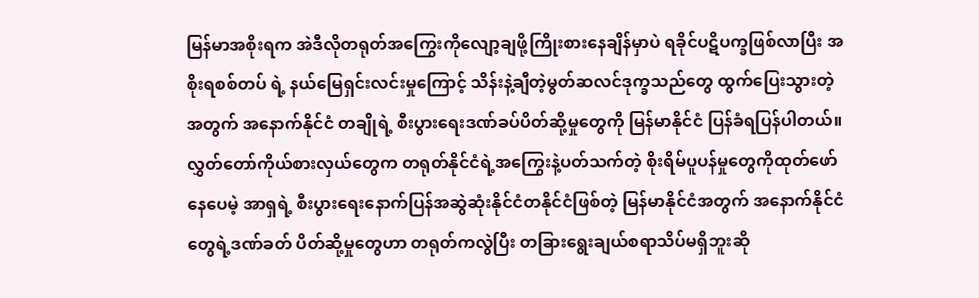မြန်မာအစိုးရက အဲဒီလိုတရုတ်အကြွေးကိုလျော့ချဖို့ကြိုးစားနေချိန်မှာပဲ ရခိုင်ပဋိပက္ခဖြစ်လာပြီး အစိုးရစစ်တပ် ရဲ့ နယ်မြေရှင်းလင်းမှုကြောင့် သိန်းနဲ့ချီတဲ့မွတ်ဆလင်ဒုက္ခသည်တွေ ထွက်ပြေးသွားတဲ့အတွက် အနောက်နိုင်ငံ တချိုရဲ့ စီးပွားရေးဒဏ်ခပ်ပိတ်ဆို့မှုတွေကို မြန်မာနိုင်ငံ ပြန်ခံရပြန်ပါတယ်။
လွှတ်တော်ကိုယ်စားလှယ်တွေက တရုတ်နိုင်ငံရဲ့အကြွေးနဲ့ပတ်သက်တဲ့ စိုးရိမ်ပူပန်မှုတွေကိုထုတ်ဖော်နေပေမဲ့ အာရှရဲ့ စီးပွားရေးနောက်ပြန်အဆွဲဆုံးနိုင်ငံတနိုင်ငံဖြစ်တဲ့ မြန်မာနိုင်ငံအတွက် အနောက်နိုင်ငံတွေရဲ့ဒဏ်ခတ် ပိတ်ဆို့မှုတွေဟာ တရုတ်ကလွဲပြီး တခြားရွေးချယ်စရာသိပ်မရှိဘူးဆို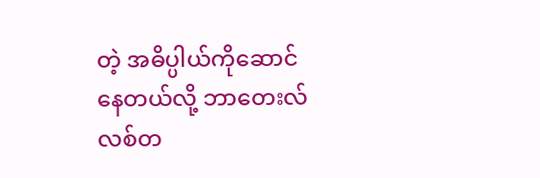တဲ့ အဓိပ္ပါယ်ကိုဆောင်နေတယ်လို့ ဘာတေးလ်လစ်တ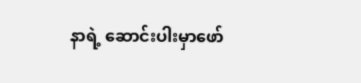နာရဲ့ ဆောင်းပါးမှာဖော်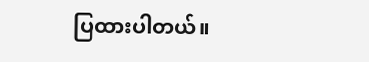ပြထားပါတယ်။